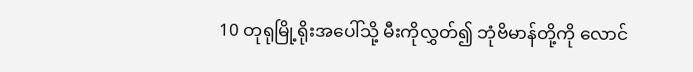10 တုရုမြို့ရိုးအပေါ်သို့ မီးကိုလွှတ်၍ ဘုံဗိမာန်တို့ကို လောင်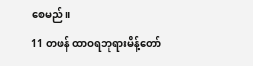စေမည်။
11 တဖန် ထာဝရဘုရားမိန့်တော်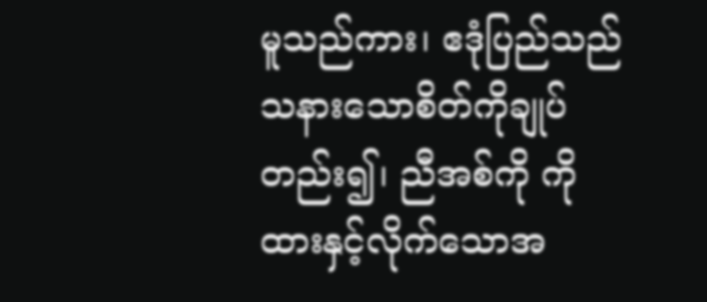မူသည်ကား၊ ဧဒုံပြည်သည် သနားသောစိတ်ကိုချုပ်တည်း၍၊ ညီအစ်ကို ကို ထားနှင့်လိုက်သောအ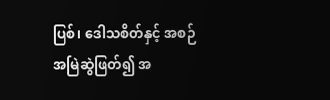ပြစ်၊ ဒေါသစိတ်နှင့် အစဉ်အမြဲဆွဲဖြတ်၍ အ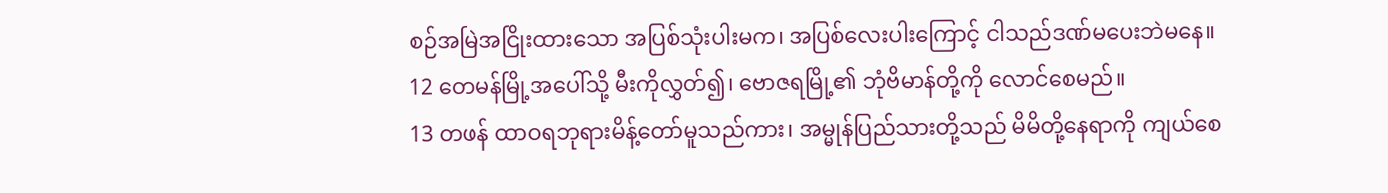စဉ်အမြဲအငြိုးထားသော အပြစ်သုံးပါးမက၊ အပြစ်လေးပါးကြောင့် ငါသည်ဒဏ်မပေးဘဲမနေ။
12 တေမန်မြို့အပေါ်သို့ မီးကိုလွှတ်၍၊ ဗောဇရမြို့၏ ဘုံဗိမာန်တို့ကို လောင်စေမည်။
13 တဖန် ထာဝရဘုရားမိန့်တော်မူသည်ကား၊ အမ္မုန်ပြည်သားတို့သည် မိမိတို့နေရာကို ကျယ်စေ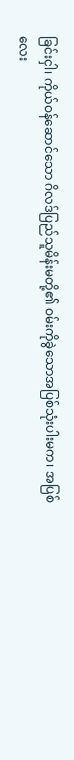ခြင်းငှါ၊ ကိုယ်ဝန်ဆောင်သော ဂိလဒ်ပြည်သူမိန်းမတို့၏ ဝမ်းကိုခွဲသောအပြစ်သုံးပါးမက၊ အပြစ်လေး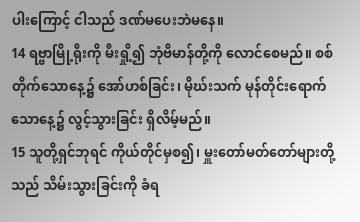ပါးကြောင့် ငါသည် ဒဏ်မပေးဘဲမနေ။
14 ရဗ္ဗာမြို့ရိုးကို မီးရှို့၍ ဘုံဗိမာန်တို့ကို လောင်စေမည်။ စစ်တိုက်သောနေ့၌ အော်ဟစ်ခြင်း၊ မိုဃ်းသက် မုန်တိုင်းရောက်သောနေ့၌ လွင့်သွားခြင်း ရှိလိမ့်မည်။
15 သူတို့ရှင်ဘုရင် ကိုယ်တိုင်မှစ၍၊ မှူးတော်မတ်တော်များတို့သည် သိမ်းသွားခြင်းကို ခံရ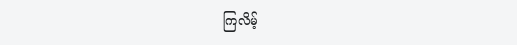ကြလိမ့်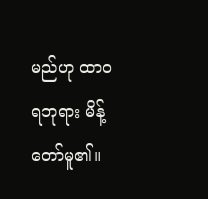မည်ဟု ထာဝရဘုရား မိန့်တော်မူ၏။